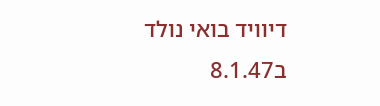דיוויד בואי נולד ב8.1.47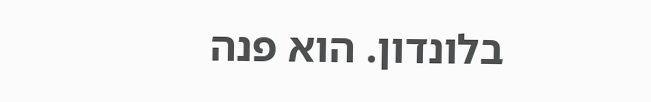בלונדון. הוא פנה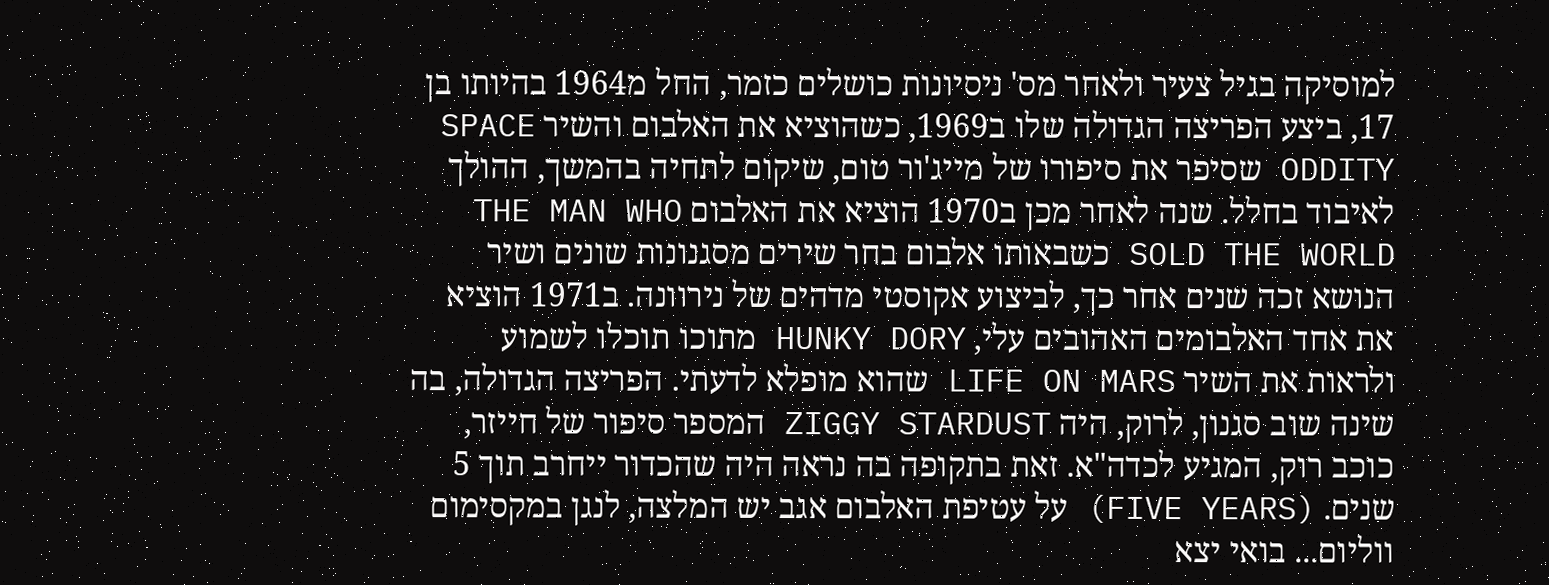למוסיקה בגיל צעיר ולאחר מס' ניסיונות כושלים כזמר, החל מ1964 בהיותו בן 17, ביצע הפריצה הגדולה שלו ב1969, כשהוציא את האלבום והשיר SPACE ODDITY שסיפר את סיפורו של מייג'ור טום, שיקום לתחיה בהמשך, ההולך לאיבוד בחלל. שנה לאחר מכן ב1970 הוציא את האלבום THE MAN WHO SOLD THE WORLD כשבאותו אלבום בחר שירים מסגנונות שונים ושיר הנושא זכה שנים אחר כך, לביצוע אקוסטי מדהים של נירוונה. ב1971 הוציא את אחד האלבומים האהובים עלי, HUNKY DORY מתוכו תוכלו לשמוע ולראות את השיר LIFE ON MARS שהוא מופלא לדעתי. הפריצה הגדולה, בה שינה שוב סגנון, לרוק, היה ZIGGY STARDUST המספר סיפור של חייזר, כוכב רוק, המגיע לכדה"א. זאת בתקופה בה נראה היה שהכדור ייחרב תוך 5 שנים. (FIVE YEARS) על עטיפת האלבום אגב יש המלצה, לנגן במקסימום ווליום... בואי יצא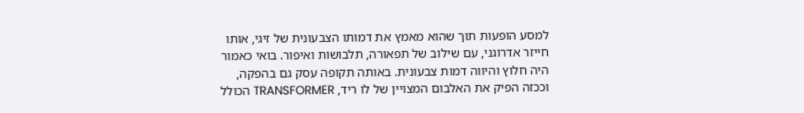למסע הופעות תוך שהוא מאמץ את דמותו הצבעונית של זיגי, אותו חייזר אדרוגני, עם שילוב של תפאורה, תלבושות ואיפור. בואי כאמור היה חלוץ והיווה דמות צבעונית. באותה תקופה עסק גם בהפקה, וככזה הפיק את האלבום המצויין של לו ריד, TRANSFORMER הכולל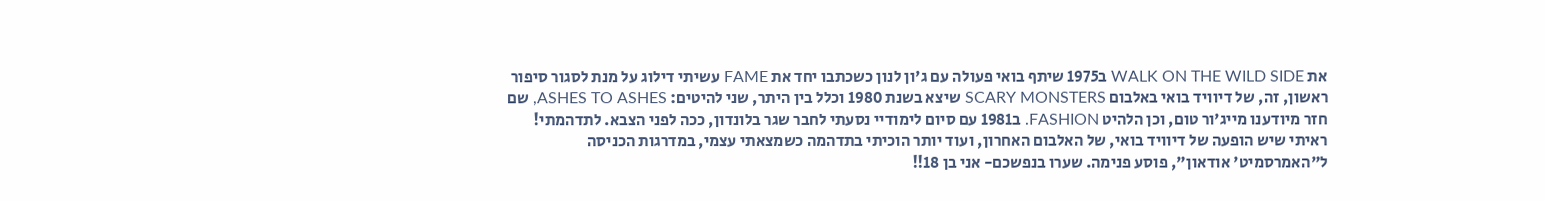את WALK ON THE WILD SIDE ב1975 שיתף בואי פעולה עם ג'ון לנון כשכתבו יחד את FAME עשיתי דילוג על מנת לסגור סיפור ראשון, זה, של דיוויד בואי באלבום SCARY MONSTERS שיצא בשנת 1980 וכלל בין היתר, שני להיטים: ASHES TO ASHES, שם חזר מיודענו מייג'ור טום, וכן הלהיט FASHION. ב1981 עם סיום לימודיי נסעתי לחבר שגר בלונדון, ככה לפני הצבא. לתדהמתי! ראיתי שיש הופעה של דיוויד בואי, של האלבום האחרון, ועוד יותר הוכיתי בתדהמה כשמצאתי עצמי, במדרגות הכניסה ל"האמרסמיט' אודאון", פוסע פנימה. שערו בנפשכם- אני בן 18!!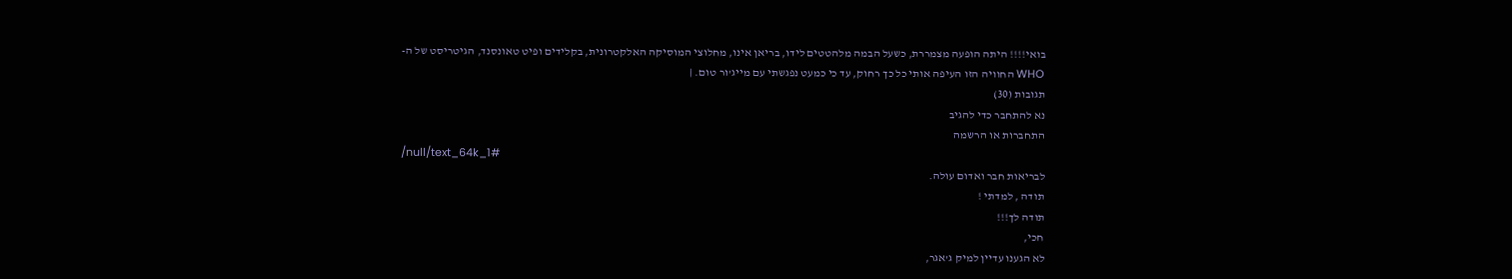בואי!!!! היתה הופעה מצמררת, כשעל הבמה מלהטטים לידו, בריאן אינו, מחלוצי המוסיקה האלקטרונית, בקלידים ופיט טאונסנד, הגיטריסט של ה-WHO החוויה הזו העיפה אותי כל כך רחוק, עד כי כמעט נפגשתי עם מייג'ור טום. |
תגובות (30)
נא להתחבר כדי להגיב
התחברות או הרשמה
/null/text_64k_1#
לבריאות חבר ואדום עולה.
תודה , למדתי !
תודה לך!!!
חכי,
לא הגענו עדיין למיק ג'אגר,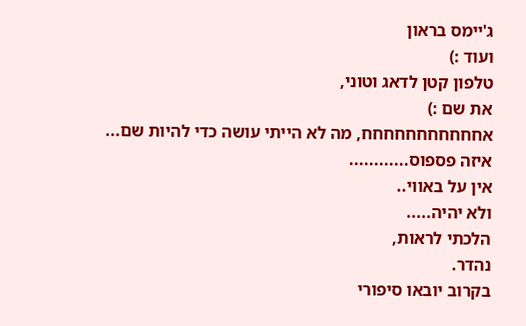ג'יימס בראון
ועוד :)
טלפון קטן לדאג וטוני,
את שם :)
אחחחחחחחחחחח, מה לא הייתי עושה כדי להיות שם...
איזה פספוס............
אין על באווי..
ולא יהיה.....
הלכתי לראות,
נהדר.
בקרוב יובאו סיפורי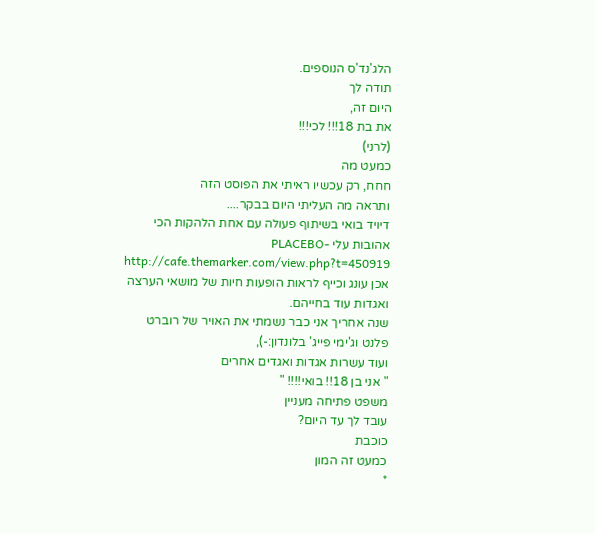הלג'נד'ס הנוספים.
תודה לך
היום זה,
את בת 18!!! לכי!!!
(לרני)
כמעט מה
חחח, רק עכשיו ראיתי את הפוסט הזה
ותראה מה העליתי היום בבקר....
דיויד בואי בשיתוף פעולה עם אחת הלהקות הכי אהובות עלי -PLACEBO
http://cafe.themarker.com/view.php?t=450919
אכן עונג וכייף לראות הופעות חיות של מושאי הערצה ואגדות עוד בחייהם.
שנה אחריך אני כבר נשמתי את האויר של רוברט פלנט וג'ימי פייג' בלונדון:-),
ועוד עשרות אגדות ואגדים אחרים
" אני בן 18!! בואי!!!! "
משפט פתיחה מעניין
עובד לך עד היום?
כוכבת
כמעט זה המון
*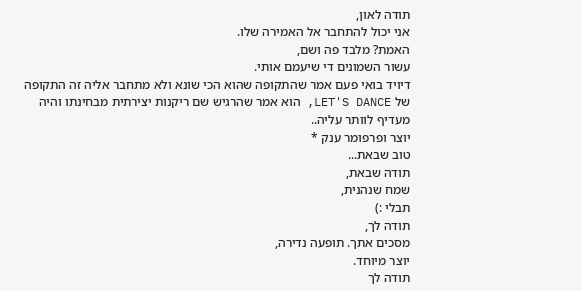תודה לאון,
אני יכול להתחבר אל האמירה שלו.
האמת? מלבד פה ושם,
עשור השמונים די שיעמם אותי.
דיויד בואי פעם אמר שהתקופה שהוא הכי שונא ולא מתחבר אליה זה התקופה של LET'S DANCE, הוא אמר שהרגיש שם ריקנות יצירתית מבחינתו והיה מעדיף לוותר עליה..
יוצר ופרפומר ענק *
טוב שבאת...
תודה שבאת,
שמח שנהנית,
תבלי :)
תודה לך,
מסכים אתך. תופעה נדירה,
יוצר מיוחד.
תודה לך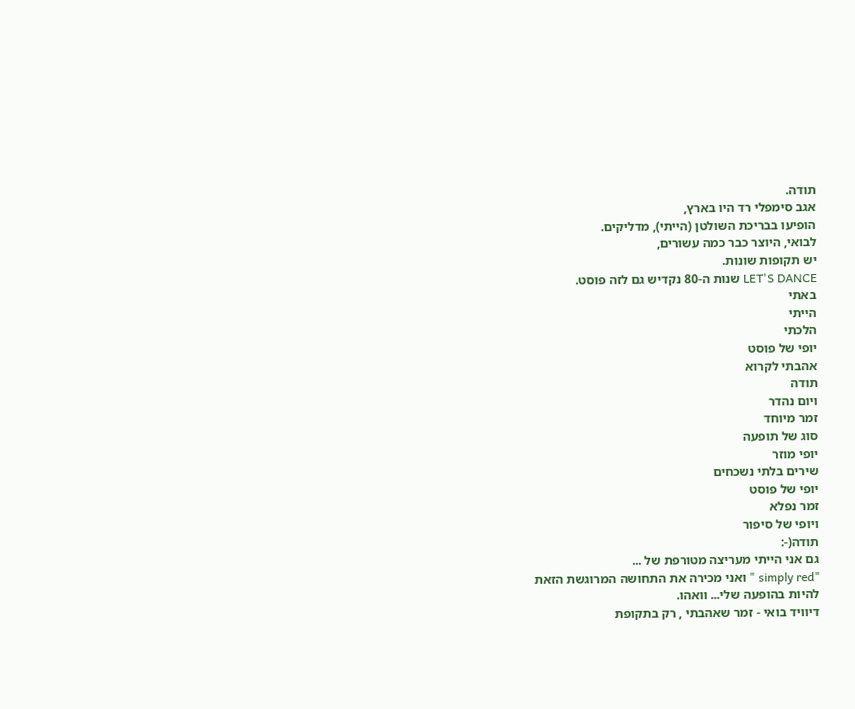תודה.
אגב סימפלי רד היו בארץ,
הופיעו בבריכת השולטן (הייתי), מדליקים.
לבואי, היוצר כבר כמה עשורים,
יש תקופות שונות.
LET'S DANCE שנות ה-80 נקדיש גם לזה פוסט.
באתי
הייתי
הלכתי
יופי של פוסט
אהבתי לקרוא
תודה
ויום נהדר
זמר מיוחד
סוג של תופעה
יופי מוזר
שירים בלתי נשכחים
יופי של פוסט
זמר נפלא
ויופי של סיפור
תודה(-:
גם אני הייתי מעריצה מטורפת של ...
"simply red " ואני מכירה את התחושה המרוגשת הזאת
להיות בהופעה שלי... וואהו.
דיוויד בואי - זמר שאהבתי , רק בתקופת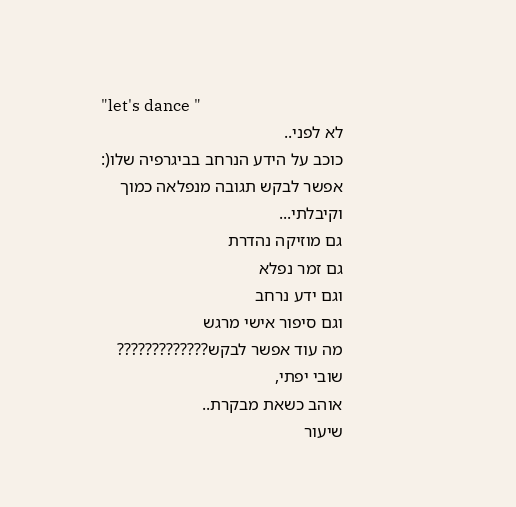"let's dance "
לא לפני..
כוכב על הידע הנרחב בביגרפיה שלו(:
אפשר לבקש תגובה מנפלאה כמוך
וקיבלתי...
גם מוזיקה נהדרת
גם זמר נפלא
וגם ידע נרחב
וגם סיפור אישי מרגש
מה עוד אפשר לבקש?????????????
שובי יפתי,
אוהב כשאת מבקרת..
שיעור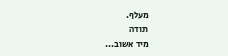מעלף.
תודה
מיד אשוב...